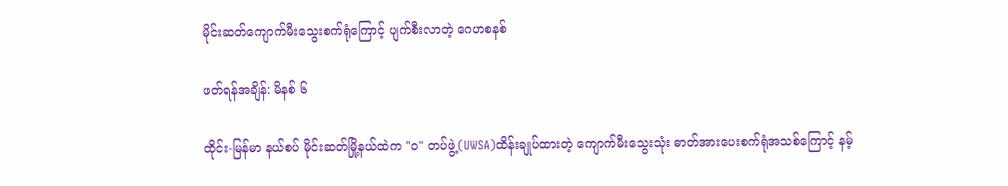မိုင်းဆတ်ကျောက်မီးသွေးစက်ရုံကြောင့် ပျက်စီးလာတဲ့ ဂေဟစနစ်

ဖတ်ရန်အချိန်: မိနစ် ၆

ထိုင်း-မြန်မာ နယ်စပ် မိုင်းဆတ်မြို့နယ်ထဲက "ဝ" တပ်ဖွဲ့(UWSA)ထိန်းချုပ်ထားတဲ့ ကျောက်မီးသွေးသုံး ဓာတ်အားပေးစက်ရုံအသစ်ကြောင့် နမ့်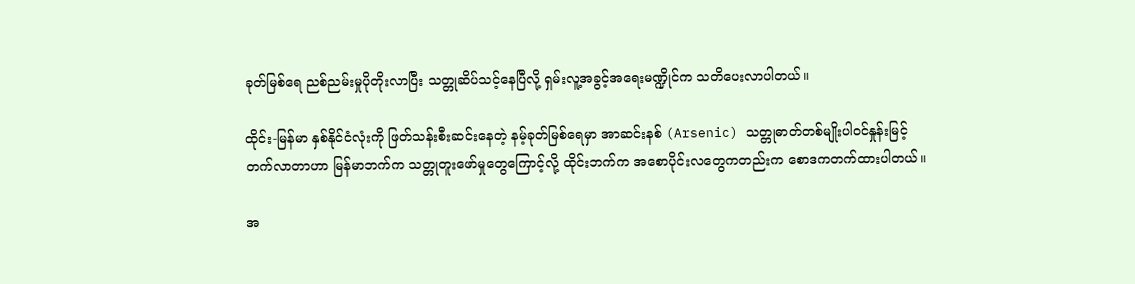ခုတ်မြစ်ရေ ညစ်ညမ်းမှုပိုတိုးလာပြီး သတ္တုဆိပ်သင့်နေပြီလို့ ရှမ်းလူ့အခွင့်အရေးမဏ္ဍိုင်က သတိပေးလာပါတယ်။

ထိုင်း-မြန်မာ နှစ်နိုင်ငံလုံးကို ဖြတ်သန်းစီးဆင်းနေတဲ့ နမ့်ခုတ်မြစ်ရေမှာ အာဆင်းနစ် (Arsenic) သတ္တုဓာတ်တစ်မျိုးပါဝင်နှုန်းမြင့်တက်လာတာဟာ မြန်မာဘက်က သတ္တုတူးဖော်မှုတွေကြောင့်လို့ ထိုင်းဘက်က အစောပိုင်းလတွေကတည်းက စောဒကတက်ထားပါတယ်။

အ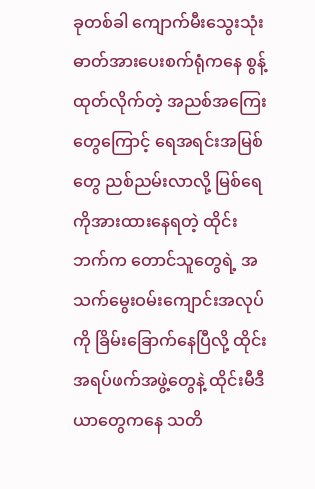ခုတစ်ခါ ကျောက်မီးသွေးသုံး ဓာတ်အားပေးစက်ရုံကနေ စွန့်ထုတ်လိုက်တဲ့ အညစ်အကြေးတွေကြောင့် ရေအရင်းအမြစ်တွေ ညစ်ညမ်းလာလို့ မြစ်ရေကိုအားထားနေရတဲ့ ထိုင်းဘက်က တောင်သူတွေရဲ့ အသက်မွေးဝမ်းကျောင်းအလုပ်ကို ခြိမ်းခြောက်နေပြီလို့ ထိုင်းအရပ်ဖက်အဖွဲ့တွေနဲ့ ထိုင်းမီဒီယာတွေကနေ သတိ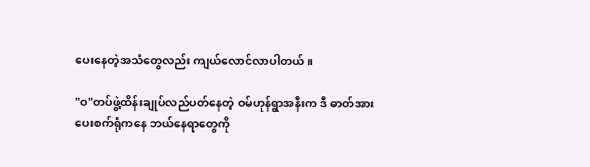ပေးနေတဲ့အသံတွေလည်း ကျယ်လောင်လာပါတယ်။

"ဝ"တပ်ဖွဲ့ထိန်းချုပ်လည်ပတ်နေတဲ့ ဝမ်ဟုန်ရွာအနီးက ဒီ ဓာတ်အားပေးစက်ရုံကနေ ဘယ်နေရာတွေကို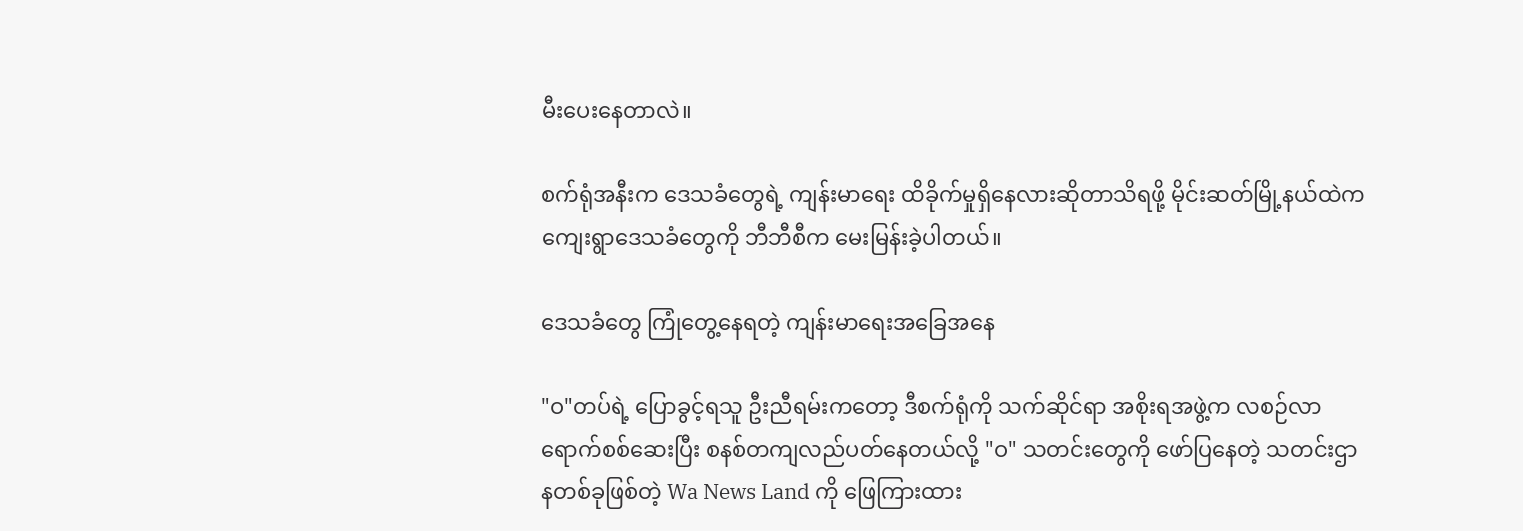မီးပေးနေတာလဲ။

စက်ရုံအနီးက ဒေသခံတွေရဲ့ ကျန်းမာရေး ထိခိုက်မှုရှိနေလားဆိုတာသိရဖို့ မိုင်းဆတ်မြို့နယ်ထဲက ကျေးရွာဒေသခံတွေကို ဘီဘီစီက မေးမြန်းခဲ့ပါတယ်။

ဒေသခံတွေ ကြုံတွေ့နေရတဲ့ ကျန်းမာရေးအခြေအနေ

"ဝ"တပ်ရဲ့ ပြောခွင့်ရသူ ဦးညီရမ်းကတော့ ဒီစက်ရုံကို သက်ဆိုင်ရာ အစိုးရအဖွဲ့က လစဉ်လာရောက်စစ်ဆေးပြီး စနစ်တကျလည်ပတ်နေတယ်လို့ "ဝ" သတင်းတွေကို ဖော်ပြ‌နေတဲ့ သတင်းဌာနတစ်ခုဖြစ်တဲ့ Wa News Land ကို ဖြေကြားထား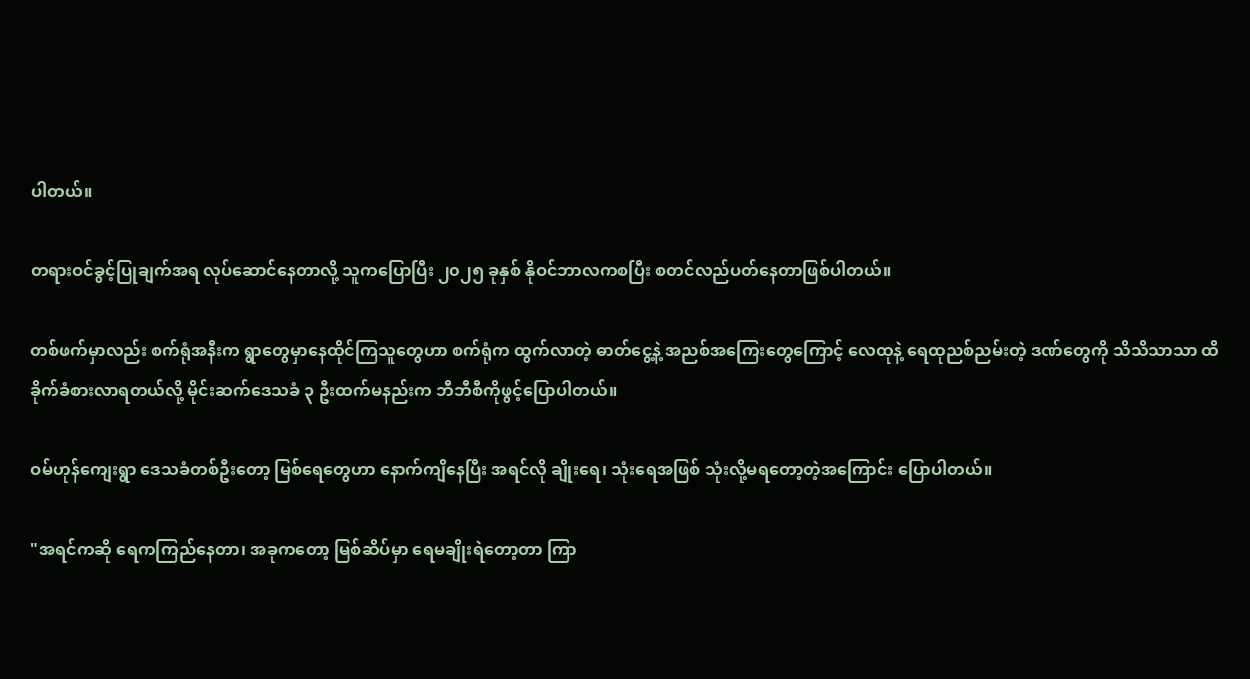ပါတယ်။

တရားဝင်ခွင့်ပြုချက်အရ လုပ်ဆောင်နေတာလို့ သူကပြောပြီး ၂၀၂၅ ခုနှစ် နိုဝင်ဘာလကစပြီး စတင်လည်ပတ်နေတာဖြစ်ပါတယ်။

တစ်ဖက်မှာလည်း စက်ရုံအနီးက ရွာတွေမှာနေထိုင်ကြသူတွေဟာ စက်ရုံက ထွက်လာတဲ့ ဓာတ်ငွေ့နဲ့ အညစ်အကြေးတွေကြောင့် လေထုနဲ့ ရေထုညစ်ညမ်းတဲ့ ဒဏ်တွေကို သိသိသာသာ ထိခိုက်ခံစားလာရတယ်လို့ မိုင်းဆက်ဒေသခံ ၃ ဦးထက်မနည်းက ဘီဘီစီကိုဖွင့်ပြောပါတယ်။

ဝမ်ဟုန်ကျေးရွာ ဒေသခံတစ်ဦးတော့ မြစ်ရေတွေဟာ နောက်ကျိနေပြီး အရင်လို ချိုးရေ၊ သုံးရေအဖြစ် သုံးလို့မရတော့တဲ့အကြောင်း ပြောပါတယ်။

"အရင်ကဆို ရေကကြည်နေတာ၊ အခုကတော့ မြစ်ဆိပ်မှာ ရေမချိုးရဲတော့တာ ကြာ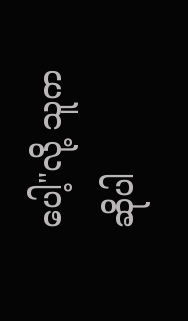ပေါ့"လို့ သူက ဆိုပါ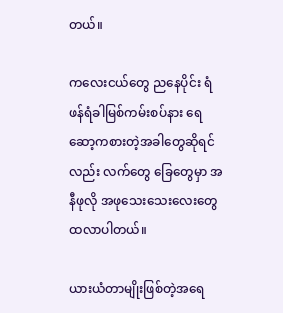တယ်။

ကလေးငယ်တွေ ညနေပိုင်း ရံဖန်ရံခါမြစ်ကမ်းစပ်နား ရေဆော့ကစားတဲ့အခါတွေဆိုရင်လည်း လက်တွေ ခြေတွေမှာ အနီဖုလို အဖုသေးသေးလေးတွေထလာပါတယ်။

ယားယံတာမျိုးဖြစ်တဲ့အရေ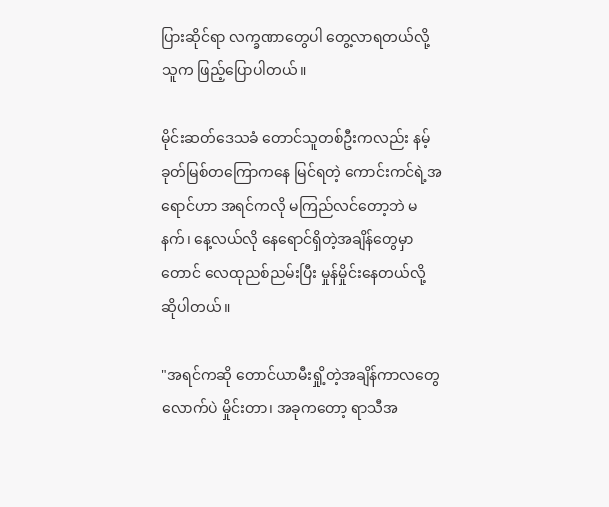ပြားဆိုင်ရာ လက္ခဏာတွေပါ တွေ့လာရတယ်လို့ သူက ဖြည့်ပြောပါတယ်။

မိုင်းဆတ်ဒေသခံ တောင်သူတစ်ဦးကလည်း နမ့်ခုတ်မြစ်တကြောကနေ မြင်ရတဲ့ ကောင်းကင်ရဲ့အရောင်ဟာ အရင်ကလို မကြည်လင်တော့ဘဲ မနက်၊ နေ့လယ်လို နေရောင်ရှိတဲ့အချိန်တွေမှာတောင် လေထုညစ်ညမ်းပြီး မှုန်မှိုင်းနေတယ်လို့ ဆိုပါတယ်။

"အရင်ကဆို တောင်ယာမီးရှို့တဲ့အချိန်ကာလတွေလောက်ပဲ မှိုင်းတာ၊ အခုကတော့ ရာသီအ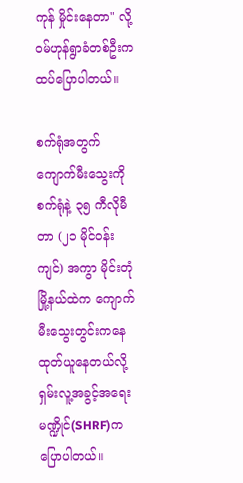ကုန် မှိုင်းနေတာ" လို့ ဝမ်ဟုန်ရွာခံတစ်ဦးက ထပ်ပြောပါတယ်။

စက်ရုံအတွက် ကျောက်မီးသွေးကို စက်ရုံနဲ့ ၃၅ ကီလိုမီတာ (၂၁ မိုင်ဝန်းကျင်) အကွာ မိုင်းတုံမြို့နယ်ထဲက ကျောက်မီးသွေးတွင်းကနေ ထုတ်ယူနေတယ်လို့ ရှမ်းလူ့အခွင့်အရေးမဏ္ဍိုင်(SHRF)က ပြောပါတယ်။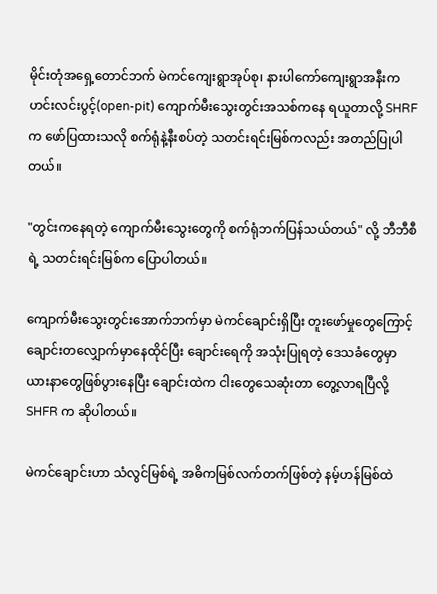မိုင်းတုံအရှေ့တောင်ဘက် မဲကင်ကျေးရွာအုပ်စု၊ နားပါကော်ကျေးရွာအနီးက ဟင်းလင်းပွင့်(open-pit) ကျောက်မီးသွေးတွင်းအသစ်ကနေ ရယူတာလို့ SHRF က ဖော်ပြထားသလို စက်ရုံနဲ့နီးစပ်တဲ့ သတင်းရင်းမြစ်ကလည်း အတည်ပြုပါတယ်။

"တွင်းကနေရတဲ့ ကျောက်မီးသွေးတွေကို စက်ရုံဘက်ပြန်သယ်တယ်" လို့ ဘီဘီစီရဲ့ သတင်းရင်းမြစ်က ပြောပါတယ်။

ကျောက်မီးသွေးတွင်းအောက်ဘက်မှာ မဲကင်ချောင်းရှိပြီး တူးဖော်မှုတွေကြောင့် ချောင်းတလျှောက်မှာနေထိုင်ပြီး ချောင်းရေကို အသုံးပြုရတဲ့ ဒေသခံတွေမှာ ယားနာတွေဖြစ်ပွားနေပြီး ချောင်းထဲက ငါးတွေသေဆုံးတာ တွေ့လာရပြီလို့ SHFR က ဆိုပါတယ်။

မဲကင်ချောင်းဟာ သံလွင်မြစ်ရဲ့ အဓိကမြစ်လက်တက်ဖြစ်တဲ့ နမ့်ဟန်မြစ်ထဲ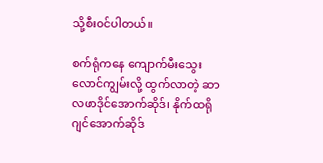သို့စီး၀င်ပါတယ်။

စက်ရုံကနေ ကျောက်မီးသွေးလောင်ကျွမ်းလို့ ထွက်လာတဲ့ ဆာလဖာဒိုင်အောက်ဆိုဒ်၊ နိုက်ထရိုဂျင်အောက်ဆိုဒ်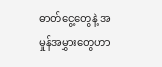ဓာတ်ငွေ့တွေနဲ့ အမှုန်အမွှားတွေဟာ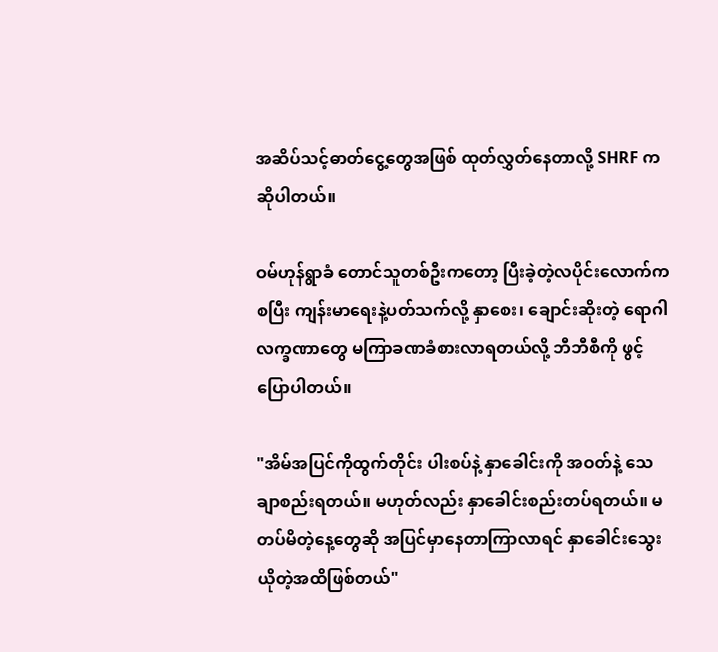အဆိပ်သင့်ဓာတ်ငွေ့တွေအဖြစ် ထုတ်လွှတ်နေတာလို့ SHRF က ဆိုပါတယ်။

ဝမ်ဟုန်ရွာခံ တောင်သူတစ်ဦးကတော့ ပြီးခဲ့တဲ့လပိုင်းလောက်ကစပြီး ကျန်းမာရေးနဲ့ပတ်သက်လို့ နှာစေး၊ ချောင်းဆိုးတဲ့ ရောဂါလက္ခဏာတွေ မကြာခဏခံစားလာရတယ်လို့ ဘီဘီစီကို ဖွင့်ပြောပါတယ်။

"အိမ်အပြင်ကိုထွက်တိုင်း ပါးစပ်နဲ့ နှာခေါင်းကို အဝတ်နဲ့ သေချာစည်းရတယ်။ မဟုတ်လည်း နှာခေါင်းစည်းတပ်ရတယ်။ မတပ်မိတဲ့နေ့တွေဆို အပြင်မှာနေတာကြာလာရင် နှာခေါင်းသွေးယိုတဲ့အထိဖြစ်တယ်"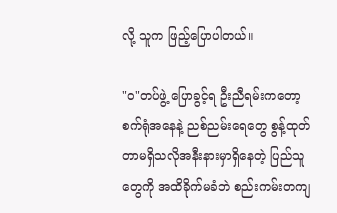လို့ သူက ဖြည့်ပြောပါတယ်။

"ဝ"တပ်ဖွဲ့ ပြောခွင့်ရ ဦးညီရမ်းကတော့ စက်ရုံအနေနဲ့ ညစ်ညမ်းရေတွေ စွန့်ထုတ်တာမရှိသလိုအနီးနားမှာရှိနေတဲ့ ပြည်သူတွေကို အထိခိုက်မခံဘဲ စည်းကမ်းတကျ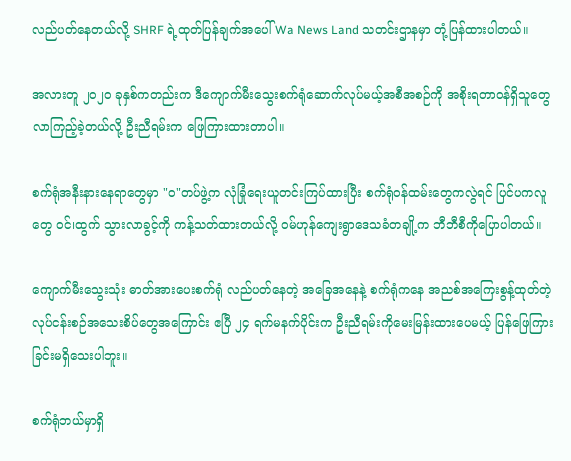လည်ပတ်နေတယ်လို့ SHRF ရဲ့ထုတ်ပြန်ချက်အပေါ် Wa News Land သတင်းဌာနမှာ တုံ့ပြန်ထားပါတယ်။

အလားတူ ၂၀၂၀ ခုနှစ်ကတည်းက ဒီကျောက်မီးသွေးစက်ရုံဆောက်လုပ်မယ့်အစီအစဉ်ကို အစိုးရတာဝန်ရှိသူတွေ လာကြည့်ခဲ့တယ်လို့ ဦးညီရမ်းက ဖြေကြားထားတာပါ။

စက်ရုံအနီးနားနေရာတွေမှာ "ဝ"တပ်ဖွဲ့က လုံခြုံရေးယူတင်းကြပ်ထားပြီး စက်ရုံဝန်ထမ်းတွေကလွဲရင် ပြင်ပကလူတွေ ဝင်၊ထွက် သွားလာခွင့်ကို ကန့်သတ်ထားတယ်လို့ ဝမ်ဟုန်ကျေးရွာဒေသခံတချို့က ဘီဘီစီကိုပြောပါတယ်။

ကျောက်မီးသွေးသုံး ဓာတ်အားပေးစက်ရုံ လည်ပတ်နေတဲ့ အခြေအနေနဲ့ စက်ရုံကနေ အညစ်အကြေးစွန့်ထုတ်တဲ့လုပ်ငန်းစဉ်အသေးစိပ်တွေအကြောင်း ဧပြီ ၂၄ ရက်မနက်ပိုင်းက ဦးညီရမ်းကိုမေးမြန်းထားပေမယ့် ပြန်ဖြေကြားခြင်းမရှိသေးပါဘူး။

စက်ရုံဘယ်မှာရှိ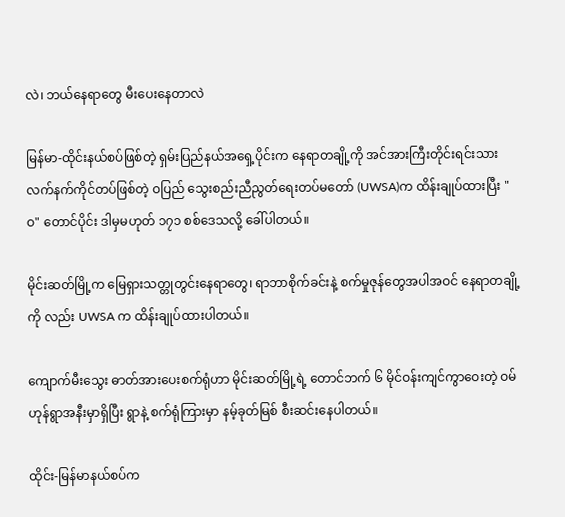လဲ၊ ဘယ်နေရာတွေ မီးပေးနေတာလဲ

မြန်မာ-ထိုင်းနယ်စပ်ဖြစ်တဲ့ ရှမ်းပြည်နယ်အရှေ့ပိုင်းက နေရာတချို့ကို အင်အားကြီးတိုင်းရင်းသားလက်နက်ကိုင်တပ်ဖြစ်တဲ့ ဝပြည် သွေးစည်းညီညွတ်ရေးတပ်မတော် (UWSA)က ထိန်းချုပ်ထားပြီး "ဝ" တောင်ပိုင်း ဒါမှမဟုတ် ၁၇၁ စစ်ဒေသလို့ ခေါ်ပါတယ်။

မိုင်းဆတ်မြို့က မြေရှားသတ္တုတွင်းနေရာတွေ၊ ရာဘာစိုက်ခင်းနဲ့ စက်မှုဇုန်တွေအပါအဝင် နေရာတချို့ကို လည်း UWSA က ထိန်းချုပ်ထားပါတယ်။

ကျောက်မီးသွေး ဓာတ်အားပေးစက်ရုံဟာ မိုင်းဆတ်မြို့ရဲ့ တောင်ဘက် ၆ မိုင်ဝန်းကျင်ကွာဝေးတဲ့ ဝမ်ဟုန်ရွာအနီးမှာရှိပြီး ရွာနဲ့ စက်ရုံကြားမှာ နမ့်ခုတ်မြစ် စီးဆင်းနေပါတယ်။

ထိုင်း-မြန်မာနယ်စပ်က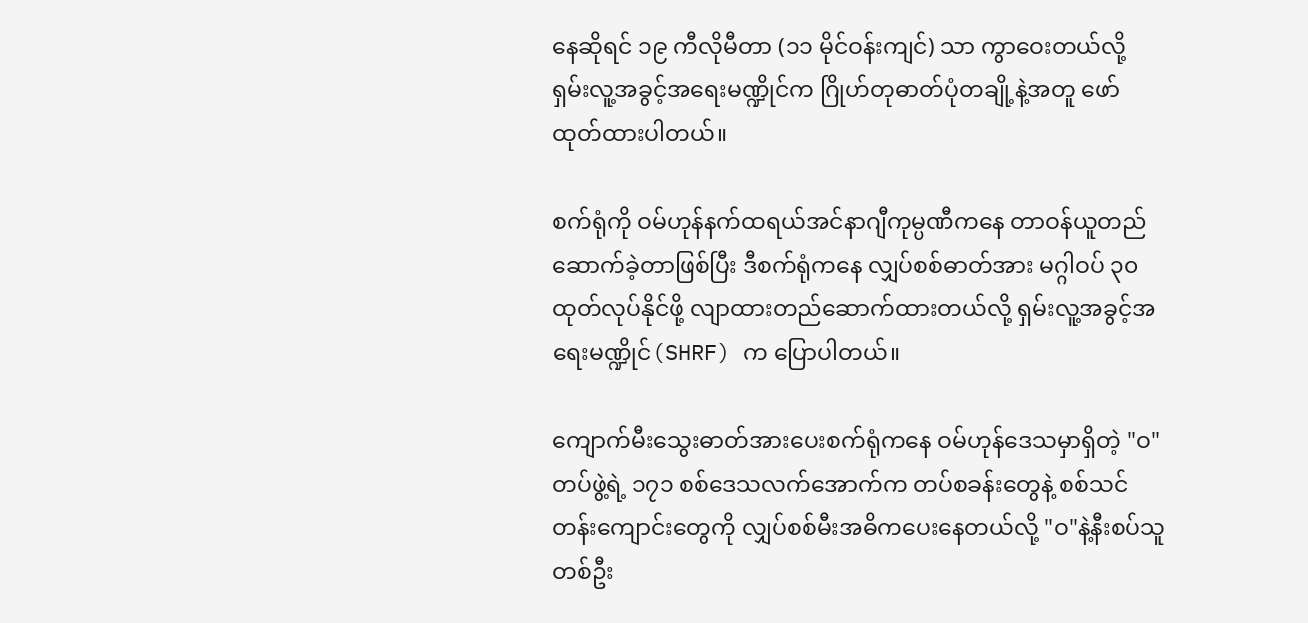နေဆိုရင် ၁၉ ကီလိုမီတာ (၁၁ မိုင်ဝန်းကျင်) သာ ကွာဝေးတယ်လို့ ရှမ်းလူ့အခွင့်အရေးမဏ္ဍိုင်က ဂြိုဟ်တုဓာတ်ပုံတချို့နဲ့အတူ ဖော်ထုတ်ထားပါတယ်။

စက်ရုံကို ဝမ်ဟုန်နက်ထရယ်အင်နာဂျီကုမ္ပဏီကနေ တာဝန်ယူတည်ဆောက်ခဲ့တာဖြစ်ပြီး ဒီစက်ရုံကနေ လျှပ်စစ်ဓာတ်အား မဂ္ဂါဝပ် ၃၀ ထုတ်လုပ်နိုင်ဖို့ လျာထားတည်ဆောက်ထားတယ်လို့ ရှမ်းလူ့အခွင့်အရေးမဏ္ဍိုင်(SHRF) က ပြောပါတယ်။

ကျောက်မီးသွေးဓာတ်အားပေးစက်ရုံကနေ ဝမ်ဟုန်ဒေသမှာရှိတဲ့ "ဝ"တပ်ဖွဲ့ရဲ့ ၁၇၁ စစ်ဒေသလက်အောက်က တပ်စခန်းတွေနဲ့ စစ်သင်တန်းကျောင်းတွေကို လျှပ်စစ်မီးအဓိကပေးနေတယ်လို့ "ဝ"နဲ့နီးစပ်သူတစ်ဦး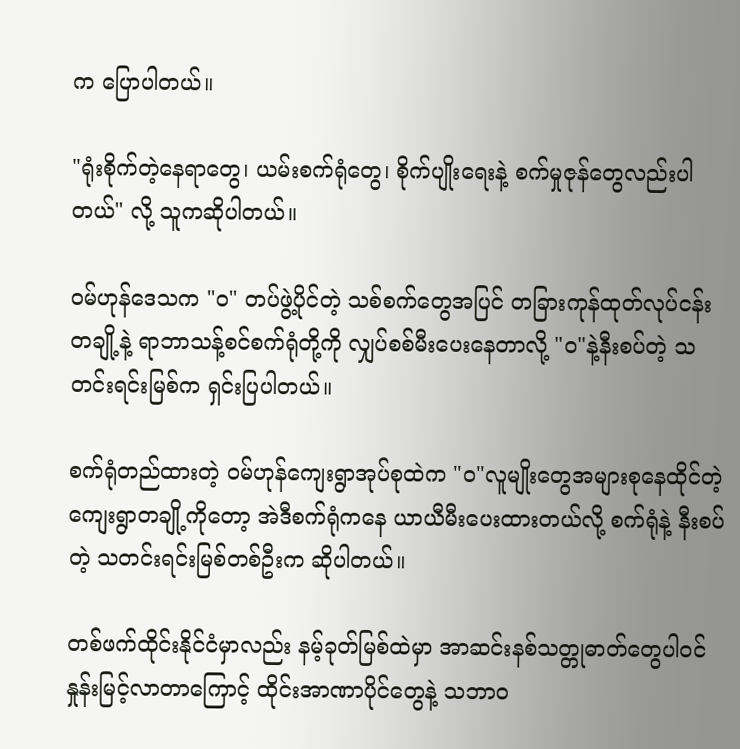က ပြောပါတယ်။

"ရုံးစိုက်တဲ့နေရာတွေ၊ ယမ်းစက်ရုံတွေ၊ စိုက်ပျိုးရေးနဲ့ စက်မှုဇုန်တွေလည်းပါတယ်" လို့ သူကဆိုပါတယ်။

ဝမ်ဟုန်ဒေသက "ဝ" တပ်ဖွဲ့ပိုင်တဲ့ သစ်စက်တွေအပြင် တခြားကုန်ထုတ်လုပ်ငန်းတချို့နဲ့ ရာဘာသန့်စင်စက်ရုံတို့ကို လျှပ်စစ်မီးပေးနေတာလို့ "ဝ"နဲ့နီးစပ်တဲ့ သတင်းရင်းမြစ်က ရှင်းပြပါတယ်။

စက်ရုံတည်ထားတဲ့ ဝမ်ဟုန်ကျေးရွာအုပ်စုထဲက "ဝ"လူမျိုးတွေအများစုနေထိုင်တဲ့ ကျေးရွာတချို့ကိုတော့ အဲဒီစက်ရုံကနေ ယာယီမီးပေးထားတယ်လို့ စက်ရုံနဲ့ နီးစပ်တဲ့ သတင်းရင်းမြစ်တစ်ဦးက ဆိုပါတယ်။

တစ်ဖက်ထိုင်းနိုင်ငံမှာလည်း နမ့်ခုတ်မြစ်ထဲမှာ အာဆင်းနစ်သတ္တုဓာတ်တွေပါဝင်နှုန်းမြင့်လာတာကြောင့် ထိုင်းအာဏာပိုင်တွေနဲ့ သဘာဝ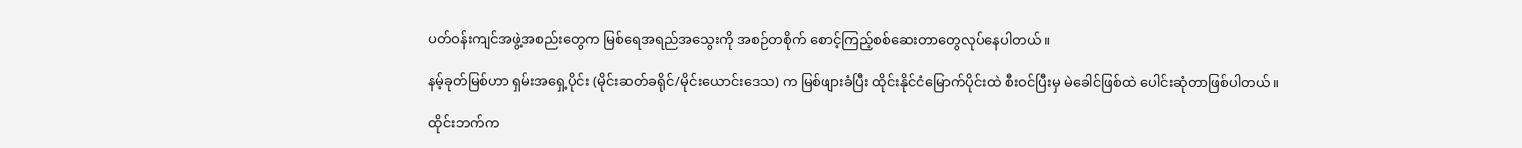ပတ်ဝန်းကျင်အဖွဲ့အစည်းတွေက မြစ်ရေအရည်အသွေးကို အစဉ်တစိုက် စောင့်ကြည့်စစ်ဆေးတာတွေလုပ်နေပါတယ်။

နမ့်ခုတ်မြစ်ဟာ ရှမ်းအရှေ့ပိုင်း (မိုင်းဆတ်ခရိုင်/မိုင်းယောင်းဒေသ) က မြစ်ဖျားခံပြီး ထိုင်းနိုင်ငံမြောက်ပိုင်းထဲ စီးဝင်ပြီးမှ မဲခေါင်ဖြစ်ထဲ ပေါင်းဆုံတာဖြစ်ပါတယ်။

ထိုင်းဘက်က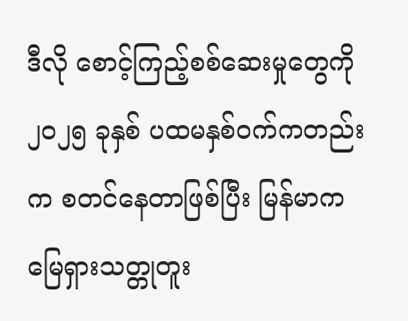ဒီလို စောင့်ကြည့်စစ်ဆေးမှုတွေကို ၂၀၂၅ ခုနှစ် ပထမနှစ်ဝက်ကတည်းက စတင်နေတာဖြစ်ပြီး မြန်မာက မြေရှားသတ္တုတူး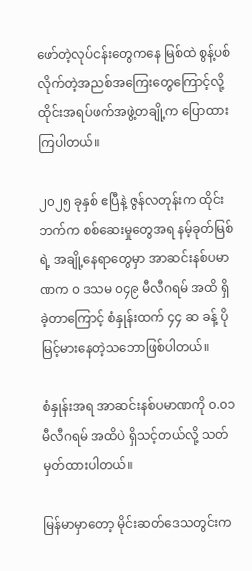ဖော်တဲ့လုပ်ငန်းတွေကနေ မြစ်ထဲ စွန့်ပစ်လိုက်တဲ့အညစ်အကြေးတွေကြောင့်လို့ ထိုင်းအရပ်ဖက်အဖွဲ့တချို့က ပြောထားကြပါတယ်။

၂၀၂၅ ခုနှစ် ဧပြီနဲ့ ဇွန်လတုန်းက ထိုင်းဘက်က စစ်ဆေးမှုတွေအရ နမ့်ခုတ်မြစ်ရဲ့ အချို့နေရာတွေမှာ အာဆင်းနစ်ပမာဏက ၀ ဒသမ ၀၄၉ မီလီဂရမ် အထိ ရှိခဲ့တာကြောင့် စံနှုန်းထက် ၄၄ ဆ ခန့် ပိုမြင့်မားနေတဲ့သဘောဖြစ်ပါတယ်။

စံနှုန်းအရ အာဆင်းနစ်ပမာဏကို ၀.၀၁ မီလီဂရမ် အထိပဲ ရှိသင့်တယ်လို့ သတ်မှတ်ထားပါတယ်။

မြန်မာမှာတော့ မိုင်းဆတ်ဒေသတွင်းက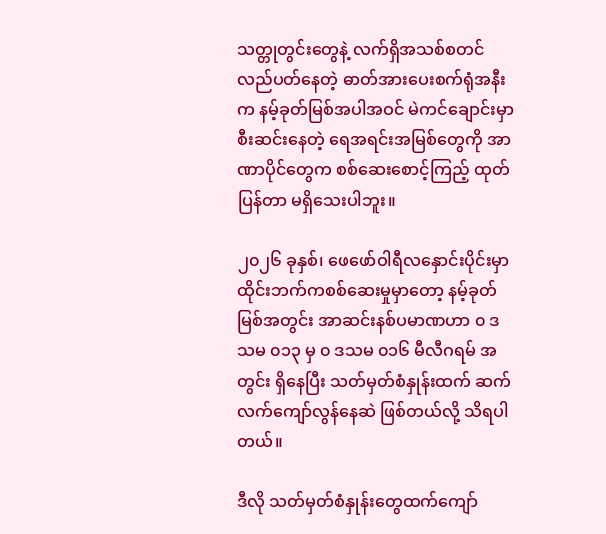သတ္တုတွင်းတွေနဲ့ လက်ရှိအသစ်စတင်လည်ပတ်နေတဲ့ ဓာတ်အားပေးစက်ရုံအနီးက နမ့်ခုတ်မြစ်အပါအဝင် မဲကင်ချောင်းမှာ စီးဆင်းနေတဲ့ ရေအရင်းအမြစ်တွေကို အာဏာပိုင်တွေက စစ်ဆေးစောင့်ကြည့် ထုတ်ပြန်တာ မရှိသေးပါဘူး။

၂၀၂၆ ခုနှစ်၊ ဖေဖော်ဝါရီလနှောင်းပိုင်းမှာ ထိုင်းဘက်ကစစ်ဆေးမှုမှာတော့ နမ့်ခုတ်မြစ်အတွင်း အာဆင်းနစ်ပမာဏဟာ ၀ ဒသမ ၀၁၃ မှ ၀ ဒသမ ၀၁၆ မီလီဂရမ် အတွင်း ရှိနေပြီး သတ်မှတ်စံနှုန်းထက် ဆက်လက်ကျော်လွန်နေဆဲ ဖြစ်တယ်လို့ သိရပါတယ်။

ဒီလို သတ်မှတ်စံနှုန်းတွေထက်ကျော်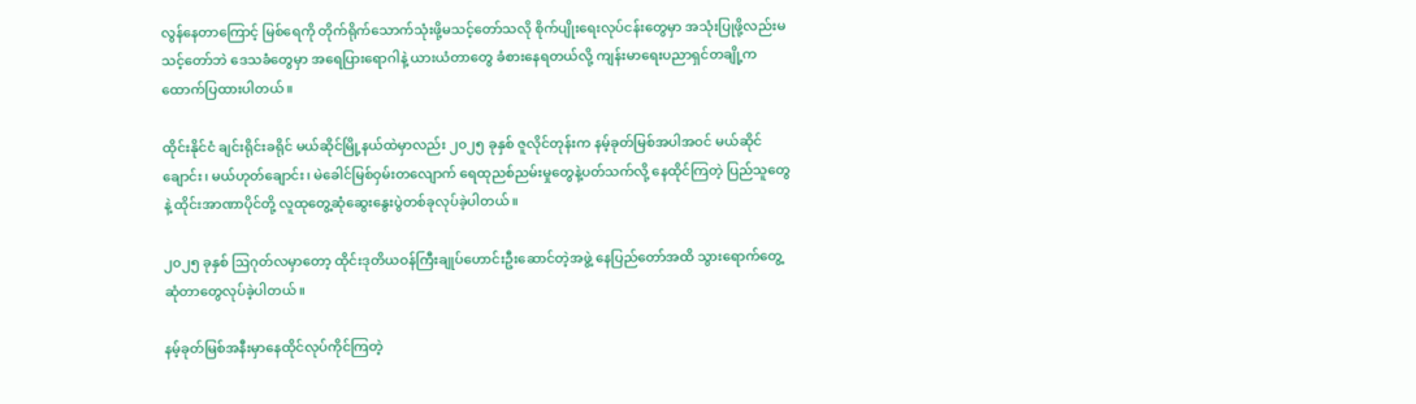လွန်နေတာကြောင့် မြစ်ရေကို တိုက်ရိုက်သောက်သုံးဖို့မသင့်တော်သလို စိုက်ပျိုးရေးလုပ်ငန်းတွေမှာ အသုံးပြုဖို့လည်းမသင့်တော်ဘဲ ဒေသခံတွေမှာ အရေပြားရောဂါနဲ့ ယားယံတာတွေ ခံစားနေရတယ်လို့ ကျန်းမာရေးပညာရှင်တချို့က ထောက်ပြထားပါတယ်။

ထိုင်းနိုင်ငံ ချင်းရိုင်းခရိုင် မယ်ဆိုင်မြို့နယ်ထဲမှာလည်း ၂၀၂၅ ခုနှစ် ဇူလိုင်တုန်းက နမ့်ခုတ်မြစ်အပါအဝင် မယ်ဆိုင်ချောင်း၊ မယ်ဟုတ်ချောင်း၊ မဲခေါင်မြစ်ဝှမ်းတလျောက် ရေထုညစ်ညမ်းမှုတွေနဲ့ပတ်သက်လို့ နေထိုင်ကြတဲ့ ပြည်သူတွေနဲ့ ထိုင်းအာဏာပိုင်တို့ လူထုတွေ့ဆုံဆွေးနွေးပွဲတစ်ခုလုပ်ခဲ့ပါတယ်။

၂၀၂၅ ခုနှစ် ဩဂုတ်လမှာတော့ ထိုင်းဒုတိယဝန်ကြီးချုပ်ဟောင်းဦးဆောင်တဲ့အဖွဲ့ နေပြည်တော်အထိ သွားရောက်တွေ့ဆုံတာတွေလုပ်ခဲ့ပါတယ်။

နမ့်ခုတ်မြစ်အနီးမှာနေထိုင်လုပ်ကိုင်ကြတဲ့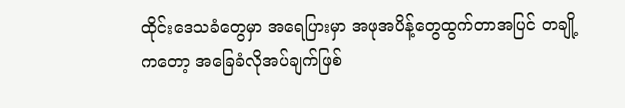ထိုင်းဒေသခံတွေမှာ အရေပြားမှာ အဖုအပိန့်တွေထွက်တာအပြင် တချို့ကတော့ အခြေခံလိုအပ်ချက်ဖြစ်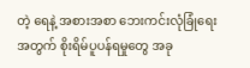တဲ့ ရေနဲ့ အစားအစာ ဘေးကင်းလုံခြုံရေးအတွက် စိုးရိမ်ပူပန်ရမှုတွေ အခု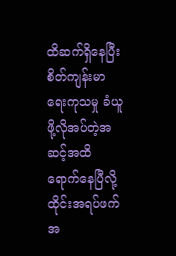ထိဆက်ရှိနေပြီး စိတ်ကျန်းမာရေးကုသမှု ခံယူဖို့လိုအပ်တဲ့အဆင့်အထိ ရောက်နေပြီလို့ ထိုင်းအရပ်ဖက်အ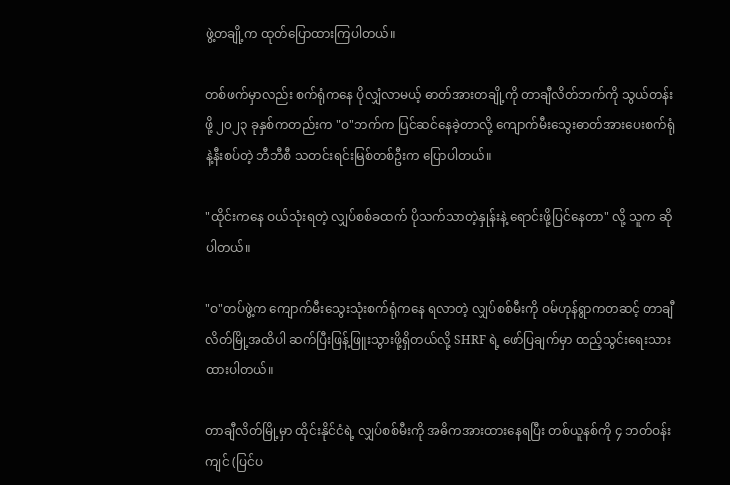ဖွဲ့တချို့က ထုတ်ပြောထားကြပါတယ်။

တစ်ဖက်မှာလည်း စက်ရုံကနေ ပိုလျှံလာမယ့် ဓာတ်အားတချို့ကို တာချီလိတ်ဘက်ကို သွယ်တန်းဖို့ ၂၀၂၃ ခုနှစ်ကတည်းက "ဝ"ဘက်က ပြင်ဆင်နေခဲ့တာလို့ ကျောက်မီးသွေးဓာတ်အားပေးစက်ရုံနဲ့နီးစပ်တဲ့ ဘီဘီစီ သတင်းရင်းမြစ်တစ်ဦးက ပြောပါတယ်။

"ထိုင်းကနေ ဝယ်သုံးရတဲ့ လျှပ်စစ်ခထက် ပိုသက်သာတဲ့နှုန်းနဲ့ ရောင်းဖို့ပြင်နေတာ" လို့ သူက ဆိုပါတယ်။

"ဝ"တပ်ဖွဲ့က ကျောက်မီးသွေးသုံးစက်ရုံကနေ ရလာတဲ့ လျှပ်စစ်မီးကို ဝမ်ဟုန်ရွာကတဆင့် တာချီလိတ်မြို့အထိပါ ဆက်ပြီးဖြန့်ဖြူးသွားဖို့ရှိတယ်လို့ SHRF ရဲ့ ဖော်ပြချက်မှာ ထည့်သွင်းရေးသားထားပါတယ်။

တာချီလိတ်မြို့မှာ ထိုင်းနိုင်ငံရဲ့ လျှပ်စစ်မီးကို အဓိကအားထားနေရပြီး တစ်ယူနစ်ကို ၄ ဘတ်ဝန်းကျင် (ပြင်ပ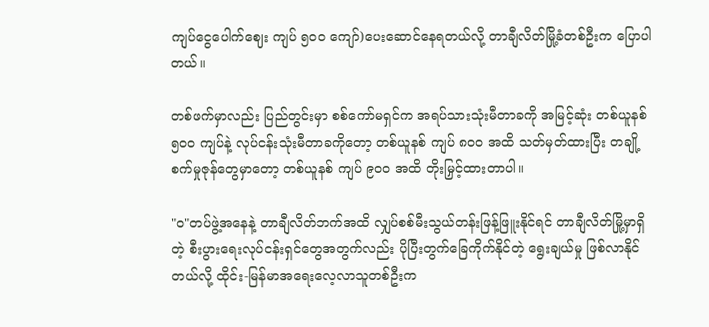ကျပ်ငွေပေါက်ဈေး ကျပ် ၅၀၀ ကျော်)ပေးဆောင်နေရတယ်လို့ တာချီလိတ်မြို့ခံတစ်ဦးက ပြောပါတယ်။

တစ်ဖက်မှာလည်း ပြည်တွင်းမှာ စစ်ကော်မရှင်က အရပ်သားသုံးမီတာခကို အမြင့်ဆုံး တစ်ယူနစ် ၅၀၀ ကျပ်နဲ့ လုပ်ငန်းသုံးမီတာခကိုတော့ တစ်ယူနစ် ကျပ် ၈၀၀ အထိ သတ်မှတ်ထားပြီး တချို့စက်မှုဇုန်တွေမှာတော့ တစ်ယူနစ် ကျပ် ၉၀၀ အထိ တိုးမြှင့်ထားတာပါ။

"ဝ"တပ်ဖွဲ့အနေနဲ့ တာချီလိတ်ဘက်အထိ လျှပ်စစ်မီးသွယ်တန်းဖြန့်ဖြူးနိုင်ရင် တာချီလိတ်မြို့မှာရှိတဲ့ စီးပွားရေးလုပ်ငန်းရှင်တွေအတွက်လည်း ပိုပြီးတွက်ခြေကိုက်နိုင်တဲ့ ရွေးချယ်မှု ဖြစ်လာနိုင်တယ်လို့ ထိုင်း-မြန်မာအရေးလေ့လာသူတစ်ဦးက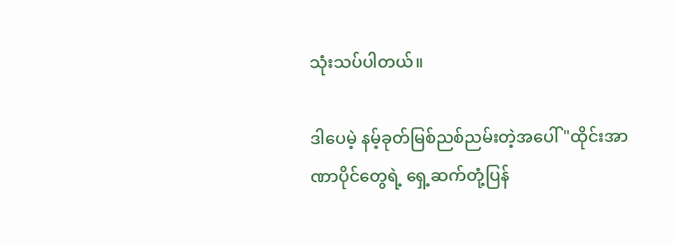သုံးသပ်ပါတယ်။

ဒါပေမဲ့ နမ့်ခုတ်မြစ်ညစ်ညမ်းတဲ့အပေါ် "ထိုင်းအာဏာပိုင်တွေရဲ့ ရှေ့ဆက်တုံ့ပြန်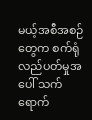မယ့်အစီအစဉ်တွေက စက်ရုံလည်ပတ်မှုအပေါ် သက်ရောက်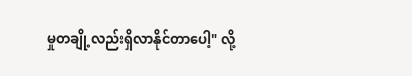မှုတချို့လည်းရှိလာနိုင်တာပေါ့" လို့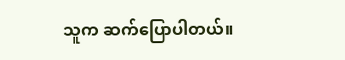သူက ဆက်ပြောပါတယ်။